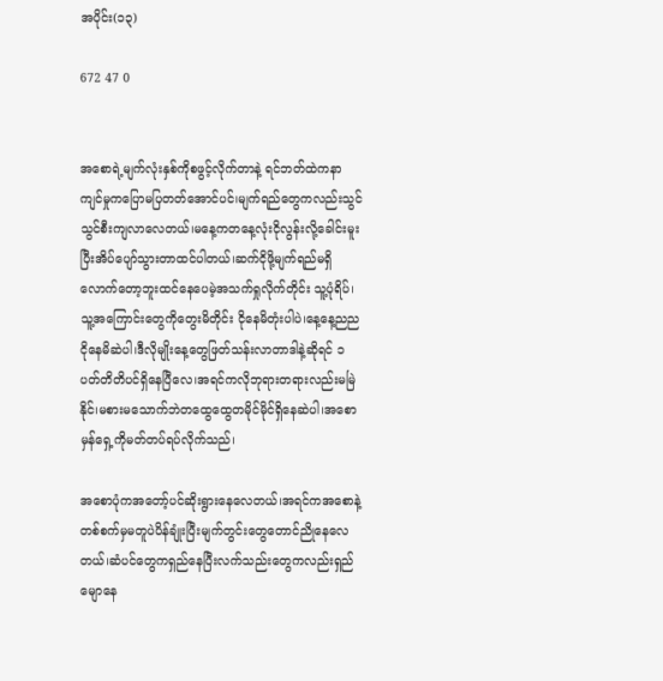အပိုင်း(၁၃)

672 47 0


အစောရဲ့မျက်လုံးနှစ်ကိုစဖွင့်လိုက်တာနဲ့ ရင်ဘတ်ထဲကနာကျင်မှုကပြောမပြတတ်အောင်ပင်၊မျက်ရည်တွေကလည်းသွင်သွင်စီးကျလာလေတယ်၊မနေ့က‌တနေ့လုံးငိုလွန်းလို့ခေါင်းမူးပြီးအိပ်ပျော်သွားတာထင်ပါတယ်၊ဆက်ငိုဖို့မျက်ရည်မရှိလောက်တော့ဘူးထင်နေပေမဲ့အသက်ရှုလိုက်တိုင်း သူ့ပုံရိပ်၊သူ့အကြောင်းတွေကိုတွေးမိတိုင်း ငိုနေမိတုံးပါပဲ၊နေ့နေ့ညညငိုနေမိဆဲပါ၊ဒီလို‌မျိုးနေ့တွေဖြတ်သန်းလာတာဒါနဲ့ဆိုရင် ၁ ပတ်တိတိပင်ရှိနေပြီလေ၊အရင်ကလိုဘုရားတရားလည်းမမြဲနိုင်၊မစားမသောက်ဘဲတထွေထွေတမိုင်မိုင်ရှိနေဆဲပါ၊အစောမှန်ရှေ့ကိုမတ်တပ်ရပ်လိုက်သည်၊

အစောပုံကအတော့်ပင်ဆိုးရွားနေလေတယ်၊အရင်ကအစောနဲ့တစ်စက်မှမတူပဲပိန်ချုံးပြီးမျက်တွင်းတွေတောင်ညိုနေလေတယ်၊ဆံပင်တွေကရှည်နေပြီးလက်သည်းတွေကလည်းရှည်မျောနေ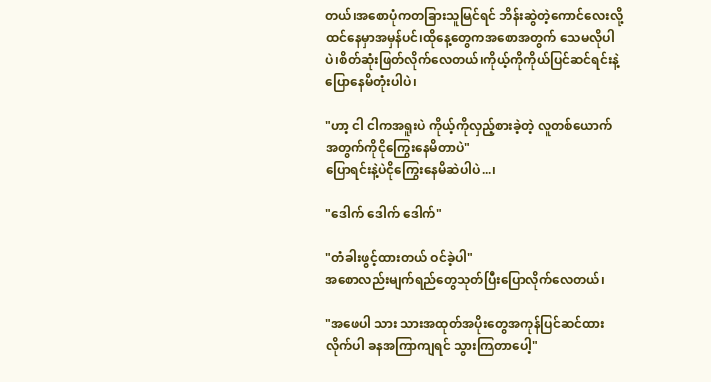တယ်၊အစောပုံကတခြားသူမြင်ရင် ဘိန်းဆွဲတဲ့ကောင်လေးလို့ထင်နေမှာအမှန်ပင်၊‌ထိုနေ့တွေကအစောအတွက် သေမလိုပါပဲ၊စိတ်ဆုံးဖြတ်လိုက်လေတယ်၊ကိုယ့်ကိုကိုယ်ပြင်ဆင်ရင်းနဲ့ပြောနေမိတုံးပါပဲ၊

"ဟာ့ ငါ ငါကအရူးပဲ ကိုယ့်ကိုလှည့်စားခဲ့တဲ့ လူတစ်ယောက် အတွက်ကိုငိုကြွေးနေမိတာပဲ"
ပြောရင်းနဲ့ပဲငိုကြွေးနေမိဆဲပါပဲ...၊

"ဒေါက် ဒေါက် ဒေါက်"

"တံခါးဖွင့်ထားတယ် ဝင်ခဲ့ပါ"
အစောလည်းမျက်ရည်တွေသုတ်ပြီးပြောလိုက်လေတယ်၊

"အဖေပါ သား သားအထုတ်အပိုးတွေအကုန်ပြင်ဆင်ထားလိုက်ပါ ခနအကြာကျရင် သွားကြတာပေါ့"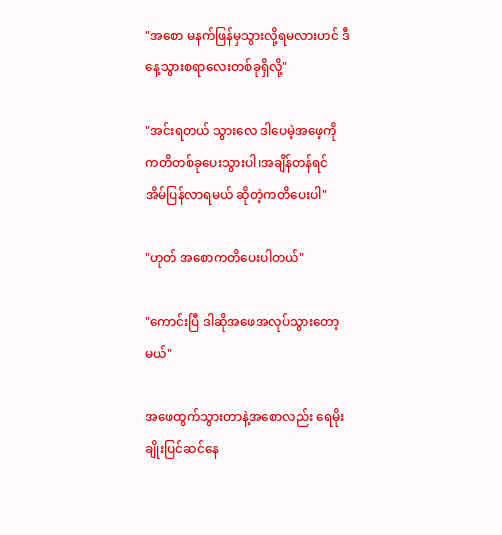"အစော မနက်ဖြန်မှသွားလို့ရမလားဟင် ဒီနေ့သွားစရာလေးတစ်ခုရှိလို့"

"အင်းရတယ် သွားလေ ဒါပေမဲ့အဖေ့ကိုကတိတစ်ခုပေးသွားပါ၊အချိန်တန်ရင် အိမ်ပြန်လာရမယ် ဆိုတဲ့ကတိပေးပါ"

"ဟုတ် အစောကတိပေးပါတယ်"

"ကောင်းပြီ ဒါဆိုအဖေအလုပ်သွားတော့မယ်"

အဖေထွက်သွားတာနဲ့အစောလည်း ရေမိုးချိုးပြင်ဆင်နေ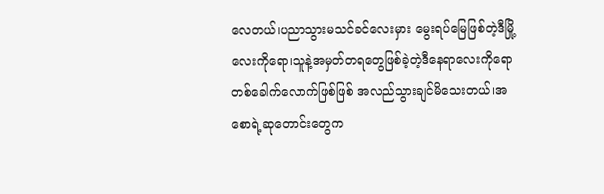လေတယ်၊ပညာသွားမသင်ခင်လေးမှား မွေးရပ်မြေဖြစ်တဲ့ဒီမြို့လေးကိုရော၊သူနဲ့အမှတ်တရတွေဖြစ်ခဲ့တဲ့ဒီနေရာလေးကိုရော တစ်ခေါက်လောက်ဖြစ်ဖြစ် အလည်သွားချင်မိသေးတယ်၊အစောရဲ့ဆုတောင်းတွေက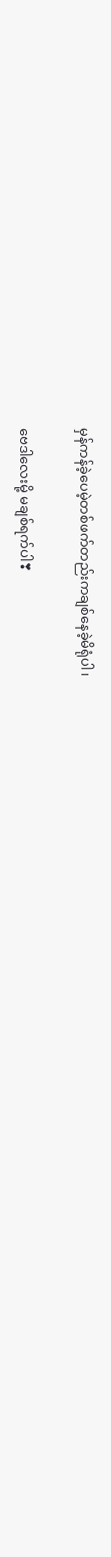မှန်ကန်ခဲ့ပေမဲ့တစ်ဖက်တည်းကချစ်နေခဲ့မိရုံပါ၊

ဗေဒါလေးမို့ မချစ်ရက်ပါ❣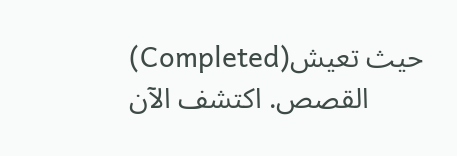(Completed)حيث تعيش القصص. اكتشف الآن